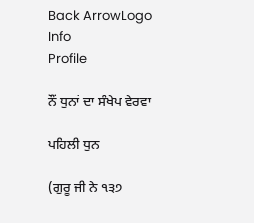Back ArrowLogo
Info
Profile

ਨੌਂ ਧੁਨਾਂ ਦਾ ਸੰਖੇਪ ਵੇਰਵਾ

ਪਹਿਲੀ ਧੁਨ

(ਗੁਰੂ ਜੀ ਨੇ ੧੩੭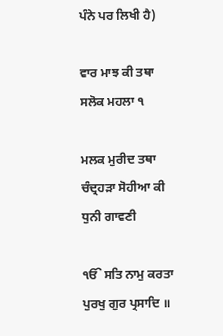ਪੰਨੇ ਪਰ ਲਿਖੀ ਹੈ)

ਵਾਰ ਮਾਝ ਕੀ ਤਥਾ ਸਲੋਕ ਮਹਲਾ ੧

ਮਲਕ ਮੁਰੀਦ ਤਥਾ ਚੰਦ੍ਰਹੜਾ ਸੋਹੀਆ ਕੀ ਧੁਨੀ ਗਾਵਣੀ

ੴ ਸਤਿ ਨਾਮੁ ਕਰਤਾ ਪੁਰਖੁ ਗੁਰ ਪ੍ਰਸਾਦਿ ॥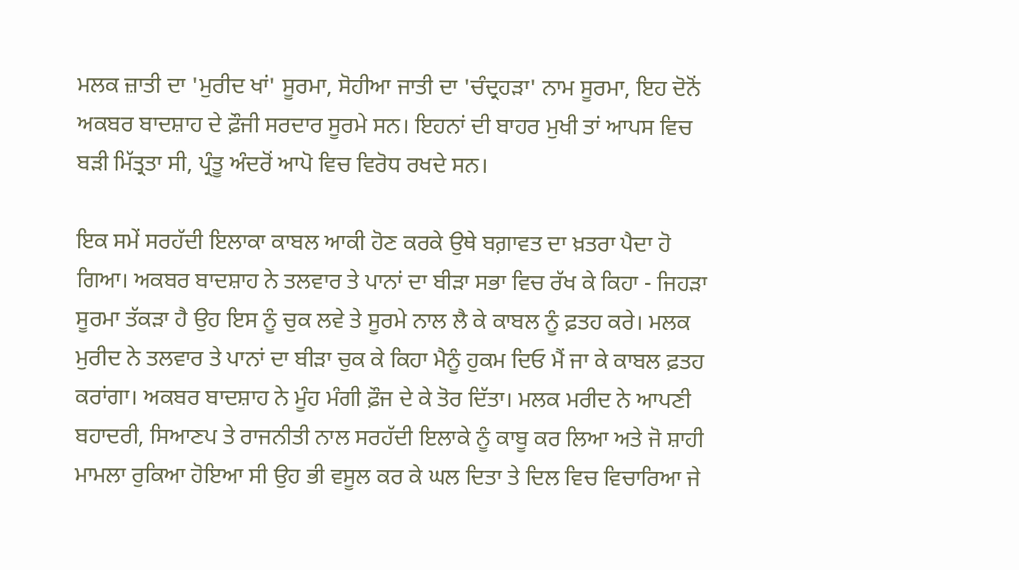ਮਲਕ ਜ਼ਾਤੀ ਦਾ 'ਮੁਰੀਦ ਖਾਂ' ਸੂਰਮਾ, ਸੋਹੀਆ ਜਾਤੀ ਦਾ 'ਚੰਦ੍ਰਹੜਾ' ਨਾਮ ਸੂਰਮਾ, ਇਹ ਦੋਨੋਂ ਅਕਬਰ ਬਾਦਸ਼ਾਹ ਦੇ ਫ਼ੌਜੀ ਸਰਦਾਰ ਸੂਰਮੇ ਸਨ। ਇਹਨਾਂ ਦੀ ਬਾਹਰ ਮੁਖੀ ਤਾਂ ਆਪਸ ਵਿਚ ਬੜੀ ਮਿੱਤ੍ਰਤਾ ਸੀ, ਪ੍ਰੰਤੂ ਅੰਦਰੋਂ ਆਪੋ ਵਿਚ ਵਿਰੋਧ ਰਖਦੇ ਸਨ।

ਇਕ ਸਮੇਂ ਸਰਹੱਦੀ ਇਲਾਕਾ ਕਾਬਲ ਆਕੀ ਹੋਣ ਕਰਕੇ ਉਥੇ ਬਗ਼ਾਵਤ ਦਾ ਖ਼ਤਰਾ ਪੈਦਾ ਹੋ ਗਿਆ। ਅਕਬਰ ਬਾਦਸ਼ਾਹ ਨੇ ਤਲਵਾਰ ਤੇ ਪਾਨਾਂ ਦਾ ਬੀੜਾ ਸਭਾ ਵਿਚ ਰੱਖ ਕੇ ਕਿਹਾ - ਜਿਹੜਾ ਸੂਰਮਾ ਤੱਕੜਾ ਹੈ ਉਹ ਇਸ ਨੂੰ ਚੁਕ ਲਵੇ ਤੇ ਸੂਰਮੇ ਨਾਲ ਲੈ ਕੇ ਕਾਬਲ ਨੂੰ ਫ਼ਤਹ ਕਰੇ। ਮਲਕ ਮੁਰੀਦ ਨੇ ਤਲਵਾਰ ਤੇ ਪਾਨਾਂ ਦਾ ਬੀੜਾ ਚੁਕ ਕੇ ਕਿਹਾ ਮੈਨੂੰ ਹੁਕਮ ਦਿਓ ਮੈਂ ਜਾ ਕੇ ਕਾਬਲ ਫ਼ਤਹ ਕਰਾਂਗਾ। ਅਕਬਰ ਬਾਦਸ਼ਾਹ ਨੇ ਮੂੰਹ ਮੰਗੀ ਫ਼ੌਜ ਦੇ ਕੇ ਤੋਰ ਦਿੱਤਾ। ਮਲਕ ਮਰੀਦ ਨੇ ਆਪਣੀ ਬਹਾਦਰੀ, ਸਿਆਣਪ ਤੇ ਰਾਜਨੀਤੀ ਨਾਲ ਸਰਹੱਦੀ ਇਲਾਕੇ ਨੂੰ ਕਾਬੂ ਕਰ ਲਿਆ ਅਤੇ ਜੋ ਸ਼ਾਹੀ ਮਾਮਲਾ ਰੁਕਿਆ ਹੋਇਆ ਸੀ ਉਹ ਭੀ ਵਸੂਲ ਕਰ ਕੇ ਘਲ ਦਿਤਾ ਤੇ ਦਿਲ ਵਿਚ ਵਿਚਾਰਿਆ ਜੇ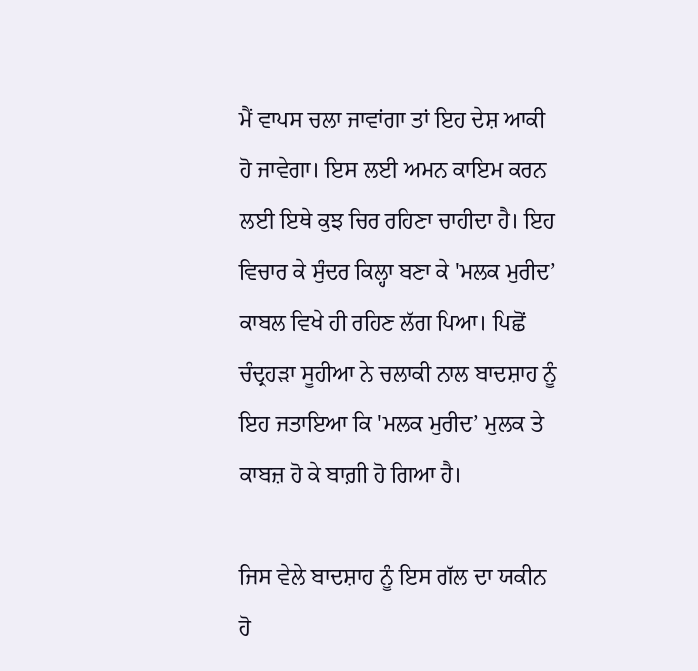ਮੈਂ ਵਾਪਸ ਚਲਾ ਜਾਵਾਂਗਾ ਤਾਂ ਇਹ ਦੇਸ਼ ਆਕੀ ਹੋ ਜਾਵੇਗਾ। ਇਸ ਲਈ ਅਮਨ ਕਾਇਮ ਕਰਨ ਲਈ ਇਥੇ ਕੁਝ ਚਿਰ ਰਹਿਣਾ ਚਾਹੀਦਾ ਹੈ। ਇਹ ਵਿਚਾਰ ਕੇ ਸੁੰਦਰ ਕਿਲ੍ਹਾ ਬਣਾ ਕੇ 'ਮਲਕ ਮੁਰੀਦ’ ਕਾਬਲ ਵਿਖੇ ਹੀ ਰਹਿਣ ਲੱਗ ਪਿਆ। ਪਿਛੋਂ ਚੰਦ੍ਰਹੜਾ ਸੂਹੀਆ ਨੇ ਚਲਾਕੀ ਨਾਲ ਬਾਦਸ਼ਾਹ ਨੂੰ ਇਹ ਜਤਾਇਆ ਕਿ 'ਮਲਕ ਮੁਰੀਦ’ ਮੁਲਕ ਤੇ ਕਾਬਜ਼ ਹੋ ਕੇ ਬਾਗ਼ੀ ਹੋ ਗਿਆ ਹੈ।

ਜਿਸ ਵੇਲੇ ਬਾਦਸ਼ਾਹ ਨੂੰ ਇਸ ਗੱਲ ਦਾ ਯਕੀਨ ਹੋ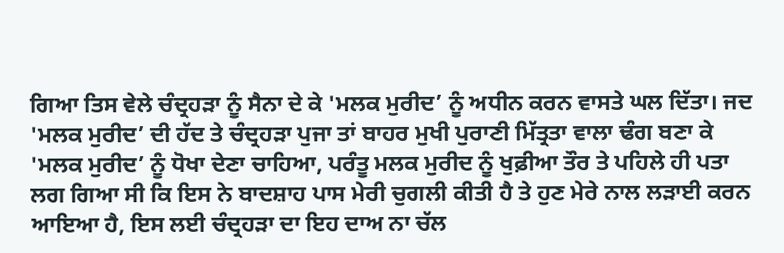ਗਿਆ ਤਿਸ ਵੇਲੇ ਚੰਦ੍ਰਹੜਾ ਨੂੰ ਸੈਨਾ ਦੇ ਕੇ 'ਮਲਕ ਮੁਰੀਦ’ ਨੂੰ ਅਧੀਨ ਕਰਨ ਵਾਸਤੇ ਘਲ ਦਿੱਤਾ। ਜਦ 'ਮਲਕ ਮੁਰੀਦ’ ਦੀ ਹੱਦ ਤੇ ਚੰਦ੍ਰਹੜਾ ਪੁਜਾ ਤਾਂ ਬਾਹਰ ਮੁਖੀ ਪੁਰਾਣੀ ਮਿੱਤ੍ਰਤਾ ਵਾਲਾ ਢੰਗ ਬਣਾ ਕੇ 'ਮਲਕ ਮੁਰੀਦ’ ਨੂੰ ਧੋਖਾ ਦੇਣਾ ਚਾਹਿਆ, ਪਰੰਤੂ ਮਲਕ ਮੁਰੀਦ ਨੂੰ ਖੁਫ਼ੀਆ ਤੌਰ ਤੇ ਪਹਿਲੇ ਹੀ ਪਤਾ ਲਗ ਗਿਆ ਸੀ ਕਿ ਇਸ ਨੇ ਬਾਦਸ਼ਾਹ ਪਾਸ ਮੇਰੀ ਚੁਗਲੀ ਕੀਤੀ ਹੈ ਤੇ ਹੁਣ ਮੇਰੇ ਨਾਲ ਲੜਾਈ ਕਰਨ ਆਇਆ ਹੈ, ਇਸ ਲਈ ਚੰਦ੍ਰਹੜਾ ਦਾ ਇਹ ਦਾਅ ਨਾ ਚੱਲ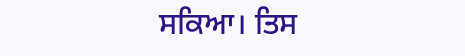ਸਕਿਆ। ਤਿਸ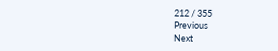212 / 355
Previous
Next